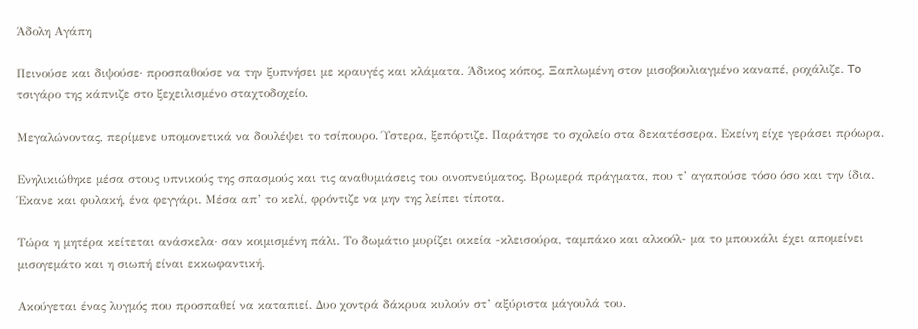Άδολη Αγάπη

Πεινούσε και διψούσε· προσπαθούσε να την ξυπνήσει με κραυγές και κλάματα. Άδικος κόπος. Ξαπλωμένη στον μισοβουλιαγμένο καναπέ, ροχάλιζε. To τσιγάρο της κάπνιζε στο ξεχειλισμένο σταχτοδοχείο.

Μεγαλώνοντας, περίμενε υπομονετικά να δουλέψει το τσίπουρο. Ύστερα, ξεπόρτιζε. Παράτησε το σχολείο στα δεκατέσσερα. Εκείνη είχε γεράσει πρόωρα.

Ενηλικιώθηκε μέσα στους υπνικούς της σπασμούς και τις αναθυμιάσεις του οινοπνεύματος. Βρωμερά πράγματα, που τ’ αγαπούσε τόσο όσο και την ίδια. Έκανε και φυλακή, ένα φεγγάρι. Μέσα απ’ το κελί, φρόντιζε να μην της λείπει τίποτα.

Τώρα η μητέρα κείτεται ανάσκελα· σαν κοιμισμένη πάλι. Το δωμάτιο μυρίζει οικεία -κλεισούρα, ταμπάκο και αλκοόλ- μα το μπουκάλι έχει απομείνει μισογεμάτο και η σιωπή είναι εκκωφαντική.

Ακούγεται ένας λυγμός που προσπαθεί να καταπιεί. Δυο χοντρά δάκρυα κυλούν στ’ αξύριστα μάγουλά του.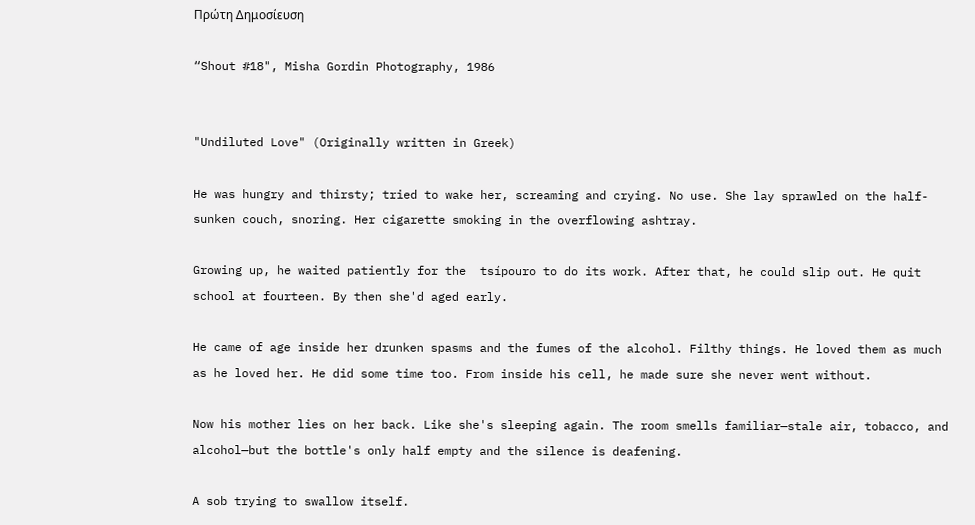Πρώτη Δημοσίευση

“Shout #18", Misha Gordin Photography, 1986


"Undiluted Love" (Originally written in Greek)

He was hungry and thirsty; tried to wake her, screaming and crying. No use. She lay sprawled on the half-sunken couch, snoring. Her cigarette smoking in the overflowing ashtray.

Growing up, he waited patiently for the  tsípouro to do its work. After that, he could slip out. He quit school at fourteen. By then she'd aged early.

He came of age inside her drunken spasms and the fumes of the alcohol. Filthy things. He loved them as much as he loved her. He did some time too. From inside his cell, he made sure she never went without.

Now his mother lies on her back. Like she's sleeping again. The room smells familiar—stale air, tobacco, and alcohol—but the bottle's only half empty and the silence is deafening.

A sob trying to swallow itself.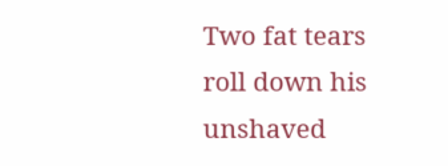Two fat tears roll down his unshaved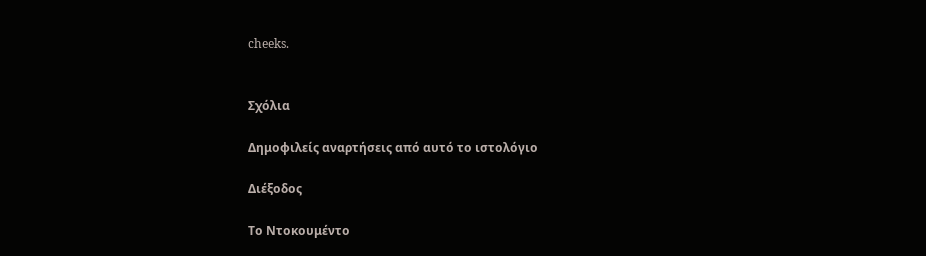cheeks.


Σχόλια

Δημοφιλείς αναρτήσεις από αυτό το ιστολόγιο

Διέξοδος

Το Ντοκουμέντο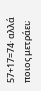57+17=74· αλλά ποιος μετράει;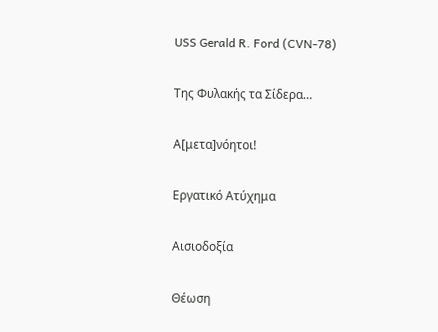USS Gerald R. Ford (CVN-78)

Της Φυλακής τα Σίδερα…

Α[μετα]νόητοι!

Εργατικό Aτύχημα

Αισιοδοξία

Θέωση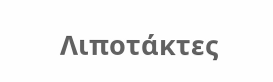Λιποτάκτες